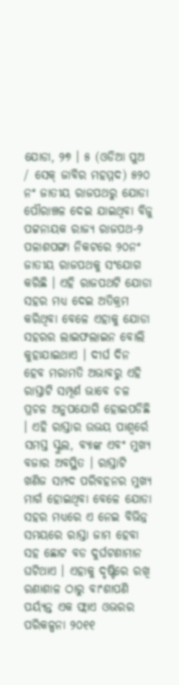ଯୋଡା, ୨୭ । ୫ (ଓଡିଆ ପୁଅ / ସେକ୍ ଜାବିର ମହମ୍ମଦ) ୫୨୦ ନଂ ଜାତୀୟ ରାଜପଥରୁ ଯୋଡା ପୌରାଞ୍ଚଳ ଦେଇ ଯାଇଥିବା ବିଜୁ ପଟ୍ଟନାୟକ ରାଜ୍ୟ ରାଜପଥ-୨ ପଳାଶପଙ୍ଗା ନିକଟରେ ୨୦ନଂ ଜାତୀୟ ରାଜପଥକୁ ସଂଯୋଗ କରିଛି । ଏହି ରାଜପଥଟି ଯୋଡା ସହର ମଧ୍ୟ ଦେଇ ଅତିକ୍ରମ କରିଥିବା ବେଳେ ଏହାକୁ ଯୋଡା ସହରର ଲାଇଫଲାଇନ ବୋଲି କୁହାଯାଇଥାଏ । ଦୀର୍ଘ ଦିନ ହେବ ମରାମତି ଅଭାବରୁ ଏହି ରାସ୍ତାଟି ସମ୍ପୂର୍ଣ ଭାବେ ଚଳ ପ୍ରଚଳ ଅନୁପଯୋଗି ହୋଇପଡିଛି । ଏହି ରାସ୍ତାର ଉଭୟ ପାଶ୍ୱର୍ରେ ସମସ୍ତ ସ୍କୁଲ, ବ୍ୟାଙ୍କ ଏବଂ ମୁଖ୍ୟ ବଜାର ଅବସ୍ଥିତ । ରାସ୍ତାଟି ଖଣିଜ ସମ୍ପଦ ପରିବହନର ମୁଖ୍ୟ ମାର୍ଗ ହୋଇଥିବା ବେଳେ ଯୋଡା ସହର ମଧ୍ୟରେ ଏ ନେଇ ବିଭିନ୍ନ ସମୟରେ ରାସ୍ତା ଜାମ ହେବା ସହ ଛୋଟ ବଡ ଦୁର୍ଘଟଣାମାନ ଘଟିଥାଏ । ଏହାକୁ ଦୃଷ୍ଟିରେ ରଖି ରଣାଶାଳ ଠାରୁ ବାଂଶାପଣି ପର୍ୟ୍ୟନ୍ତ ଏକ ଫ୍ଲାଏ ଓଭରର ପରିକଳ୍ପନା ୨୦୧୧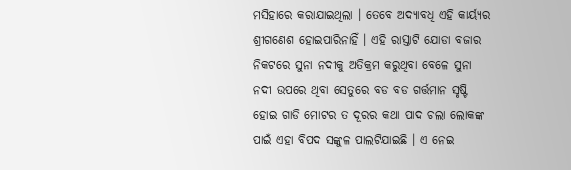ମସିହାରେ କରାଯାଇଥିଲା । ତେବେ ଅଦ୍ୟାବଧି ଏହି କାର୍ୟ୍ୟର ଶ୍ରୀଗଣେଶ ହୋଇପାରିନାହିଁ । ଏହି ରାସ୍ତାଟି ଯୋଡା ବଜାର ନିକଟରେ ସୁନା ନଦୀକୁ ଅତିକ୍ରମ କରୁଥିବା ବେଳେ ସୁନା ନଦୀ ଉପରେ ଥିବା ସେତୁରେ ବଡ ବଡ ଗର୍ତ୍ତମାନ ସୃଷ୍ଟି ହୋଇ ଗାଡି ମୋଟର ତ ଦୂରର କଥା ପାଦ ଚଲା ଲୋକଙ୍କ ପାଇଁ ଏହା ବିପଦ ସଙ୍କୁଳ ପାଲଟିଯାଇଛି । ଏ ନେଇ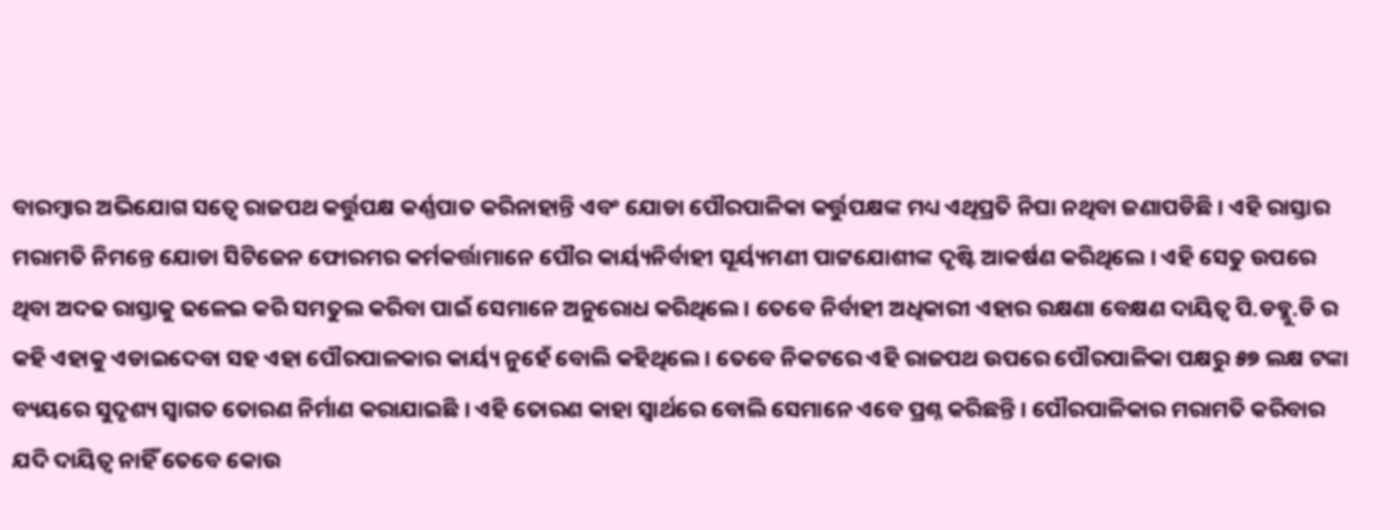ବାରମ୍ବାର ଅଭିଯୋଗ ସତ୍ୱେ ରାଜପଥ କର୍ତ୍ତୁପକ୍ଷ କର୍ଣ୍ଣପାତ କରିନାହାନ୍ତି ଏବଂ ଯୋଡା ପୌରପାଳିକା କର୍ତ୍ତୁପକ୍ଷଙ୍କ ମଧ୍ୟ ଏଥିପ୍ରତି ନିଘା ନଥିବା ଜଣାପଡିଛି । ଏହି ରାସ୍ତାର ମରାମତି ନିମନ୍ତେ ଯୋଡା ସିଟିଜେନ ଫୋରମର କର୍ମକର୍ତ୍ତାମାନେ ପୌର କାର୍ୟ୍ୟନିର୍ବାହୀ ସୂର୍ୟ୍ୟମଣୀ ପାଟ୍ଟଯୋଶୀଙ୍କ ଦୃଷ୍ଟି ଆକର୍ଷଣ କରିଥିଲେ । ଏହି ସେତୁ ଉପରେ ଥିବା ଅଦଢ ରାସ୍ତାକୁ ଢଳେଇ କରି ସମତୁଲ କରିବା ପାଇଁ ସେମାନେ ଅନୁରୋଧ କରିଥିଲେ । ତେବେ ନିର୍ବାହୀ ଅଧିକାରୀ ଏହାର ରକ୍ଷଣା ବେକ୍ଷଣ ଦାୟିତ୍ୱ ପି.ଡବ୍ଲୁ.ଡି ର କହି ଏହାକୁ ଏଡାଇଦେବା ସହ ଏହା ପୌରପାଳକାର କାର୍ୟ୍ୟ ନୁହେଁ ବୋଲି କହିଥିଲେ । ତେବେ ନିକଟରେ ଏହି ରାଜପଥ ଉପରେ ପୌରପାଳିକା ପକ୍ଷରୁ ୫୭ ଲକ୍ଷ ଟଙ୍କା ବ୍ୟୟରେ ସୁଦୃଶ୍ୟ ସ୍ୱାଗତ ତୋରଣ ନିର୍ମାଣ କରାଯାଇଛି । ଏହି ତୋରଣ କାହା ସ୍ୱାର୍ଥରେ ବୋଲି ସେମାନେ ଏବେ ପ୍ରଶ୍ନ କରିଛନ୍ତି । ପୌରପାଳିକାର ମରାମତି କରିବାର ଯଦି ଦାୟିତ୍ୱ ନାହିଁ ତେବେ କୋଉ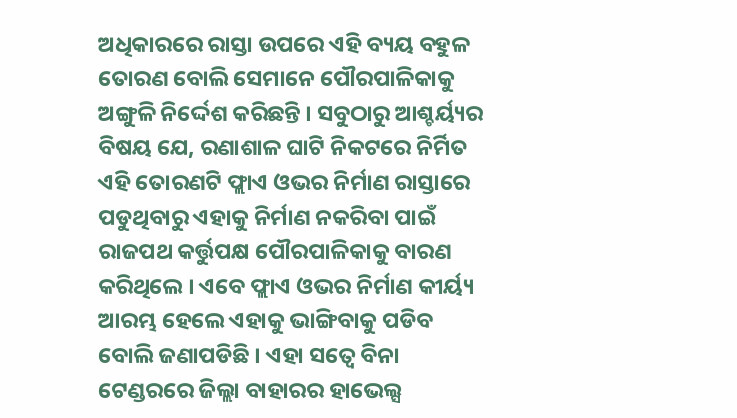ଅଧିକାରରେ ରାସ୍ତା ଉପରେ ଏହି ବ୍ୟୟ ବହୁଳ ତୋରଣ ବୋଲି ସେମାନେ ପୌରପାଳିକାକୁ ଅଙ୍ଗୁଳି ନିର୍ଦ୍ଦେଶ କରିଛନ୍ତି । ସବୁଠାରୁ ଆଶ୍ଚର୍ୟ୍ୟର ବିଷୟ ଯେ, ରଣାଶାଳ ଘାଟି ନିକଟରେ ନିର୍ମିତ ଏହି ତୋରଣଟି ଫ୍ଲାଏ ଓଭର ନିର୍ମାଣ ରାସ୍ତାରେ ପଡୁଥିବାରୁ ଏହାକୁ ନିର୍ମାଣ ନକରିବା ପାଇଁ ରାଜପଥ କର୍ତ୍ତୁପକ୍ଷ ପୌରପାଳିକାକୁ ବାରଣ କରିଥିଲେ । ଏବେ ଫ୍ଲାଏ ଓଭର ନିର୍ମାଣ କୀର୍ୟ୍ୟ ଆରମ୍ଭ ହେଲେ ଏହାକୁ ଭାଙ୍ଗିବାକୁ ପଡିବ ବୋଲି ଜଣାପଡିଛି । ଏହା ସତ୍ୱେ ବିନା ଟେଣ୍ଡରରେ ଜିଲ୍ଲା ବାହାରର ହାଭେଲ୍ସ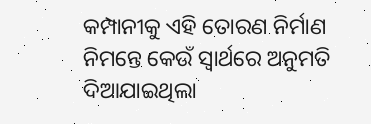କମ୍ପାନୀକୁ ଏହି ତୋରଣ ନିର୍ମାଣ ନିମନ୍ତେ କେଉଁ ସ୍ୱାର୍ଥରେ ଅନୁମତି ଦିଆଯାଇଥିଲା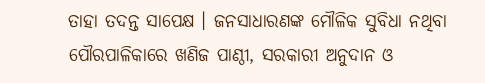ତାହା ତଦନ୍ତ ସାପେକ୍ଷ । ଜନସାଧାରଣଙ୍କ ମୌଳିକ ସୁବିଧା ନଥିବା ପୌରପାଳିକାରେ ଖଣିଜ ପାଣ୍ଠୀ, ସରକାରୀ ଅନୁଦାନ ଓ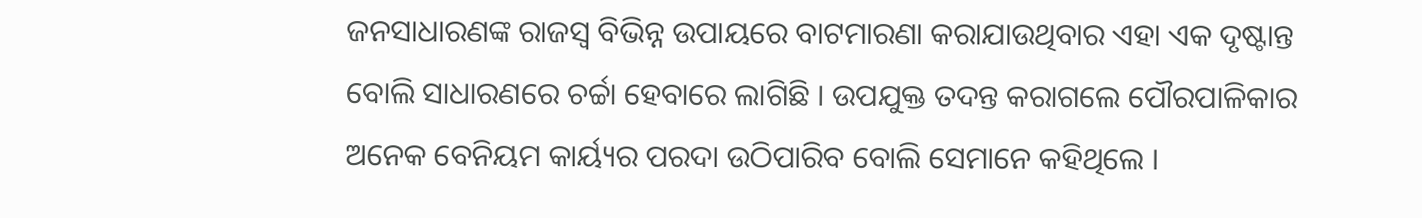ଜନସାଧାରଣଙ୍କ ରାଜସ୍ୱ ବିଭିନ୍ନ ଉପାୟରେ ବାଟମାରଣା କରାଯାଉଥିବାର ଏହା ଏକ ଦୃଷ୍ଟାନ୍ତ ବୋଲି ସାଧାରଣରେ ଚର୍ଚ୍ଚା ହେବାରେ ଲାଗିଛି । ଉପଯୁକ୍ତ ତଦନ୍ତ କରାଗଲେ ପୌରପାଳିକାର ଅନେକ ବେନିୟମ କାର୍ୟ୍ୟର ପରଦା ଉଠିପାରିବ ବୋଲି ସେମାନେ କହିଥିଲେ ।